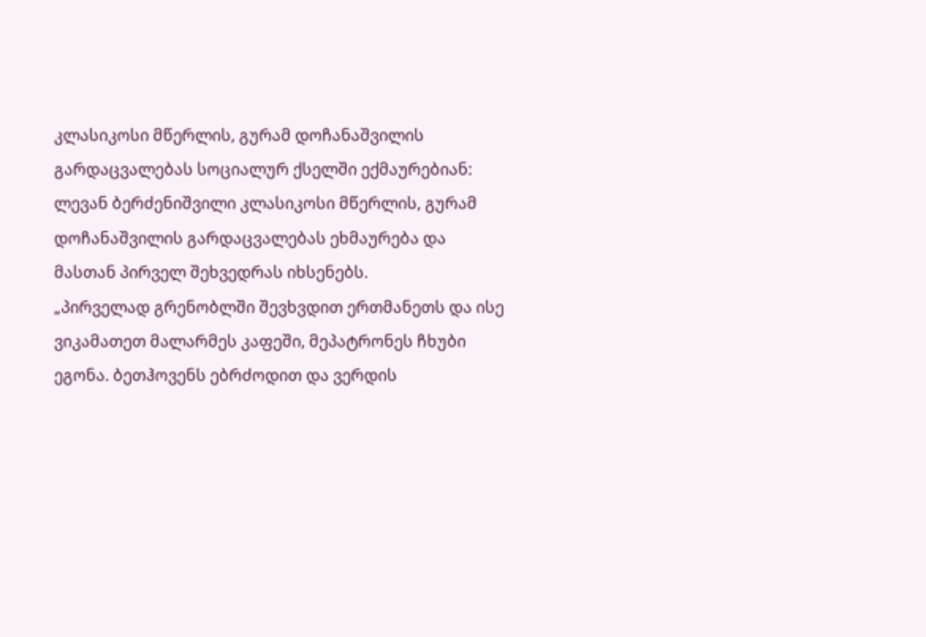კლასიკოსი მწერლის, გურამ დოჩანაშვილის გარდაცვალებას სოციალურ ქსელში ექმაურებიან:
ლევან ბერძენიშვილი კლასიკოსი მწერლის, გურამ დოჩანაშვილის გარდაცვალებას ეხმაურება და მასთან პირველ შეხვედრას იხსენებს.
„პირველად გრენობლში შევხვდით ერთმანეთს და ისე ვიკამათეთ მალარმეს კაფეში, მეპატრონეს ჩხუბი ეგონა. ბეთჰოვენს ებრძოდით და ვერდის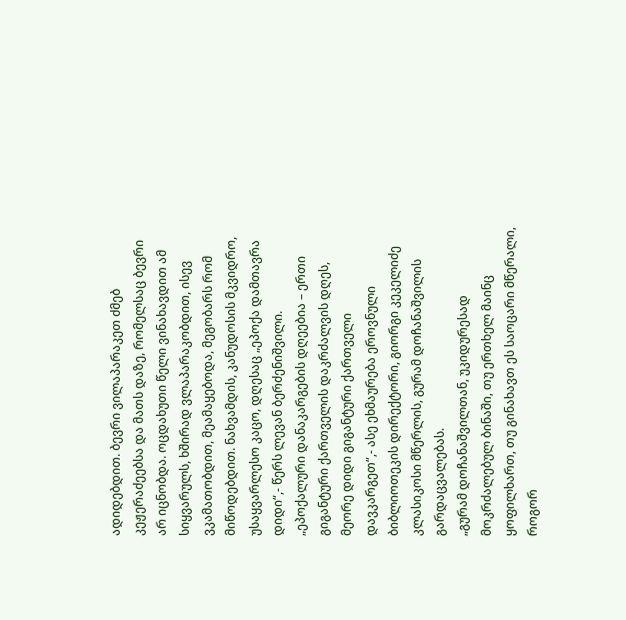ადიდებდით. ბევრი ვილაპარაკეთ ძმებ კეჟერაძეებსა და მათს დაზე, რომელსაც ბევრი არ იცნობდა. ოცდახუთი წელი ვინახავდით ამ სიყვარულს, ხშირად ვლაპარაკობდით, ისევ ვკამათობდით, მეამაყებოდა, მეგობარს რომ მიწოდებდით. ნახვამდის, კანუდოსის მკვიდრო, უსაყვარლესო კაცო, დღესაც „ეპოქა დამთავრა დიდი“,- წერს ლევან ბერძენიშვილი.
„ეპოქალური დანაკარგების დღეებია – ერთი გიგანტური ქართველის დაკრძალვის დღეს, მეორე დიდი გიგანტური ქართველი დავკარგეთ“,- ასე ეხმაურება ეროვნული ბიბლიოთეკის დირექტორი, გიორგი კეკელიძე კლასიკოსი მწერლის, გურამ დოჩანაშვილის გარდაცვალებას.
„გურამ დოჩანაშვილთან, უკიდურესად მოკრძალებულ ბინაში, თუ ერთხელ მაინც ყოფილხართ, თუ გინახავთ ეს საოცარი მწერალი, როგორ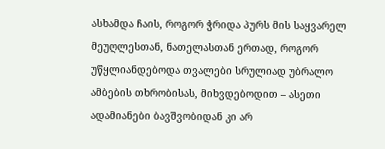ასხამდა ჩაის, როგორ ჭრიდა პურს მის საყვარელ მეუღლესთან, ნათელასთან ერთად, როგორ უწყლიანდებოდა თვალები სრულიად უბრალო ამბების თხრობისას, მიხვდებოდით – ასეთი ადამიანები ბავშვობიდან კი არ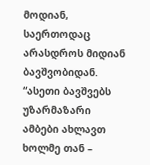მოდიან, საერთოდაც არასდროს მიდიან ბავშვობიდან.
“ასეთი ბავშვებს უზარმაზარი ამბები ახლავთ ხოლმე თან –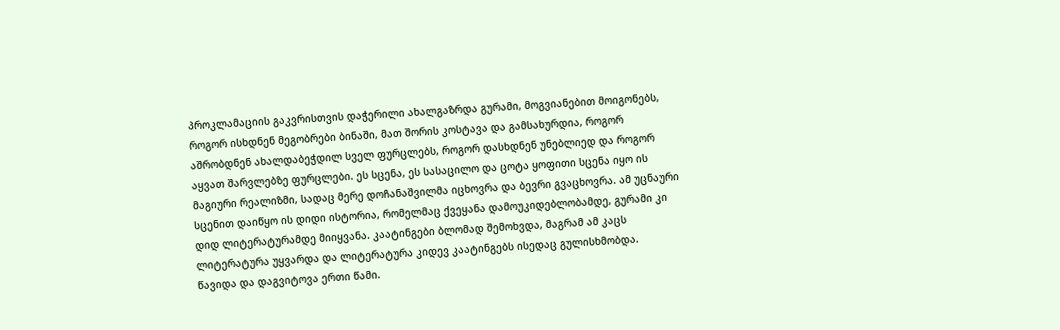პროკლამაციის გაკვრისთვის დაჭერილი ახალგაზრდა გურამი, მოგვიანებით მოიგონებს, როგორ ისხდნენ მეგობრები ბინაში, მათ შორის კოსტავა და გამსახურდია, როგორ აშრობდნენ ახალდაბეჭდილ სველ ფურცლებს, როგორ დასხდნენ უნებლიედ და როგორ აყვათ შარვლებზე ფურცლები. ეს სცენა, ეს სასაცილო და ცოტა ყოფითი სცენა იყო ის მაგიური რეალიზმი, სადაც მერე დოჩანაშვილმა იცხოვრა და ბევრი გვაცხოვრა. ამ უცნაური სცენით დაიწყო ის დიდი ისტორია, რომელმაც ქვეყანა დამოუკიდებლობამდე, გურამი კი დიდ ლიტერატურამდე მიიყვანა. კაატინგები ბლომად შემოხვდა, მაგრამ ამ კაცს ლიტერატურა უყვარდა და ლიტერატურა კიდევ კაატინგებს ისედაც გულისხმობდა.
წავიდა და დაგვიტოვა ერთი წამი.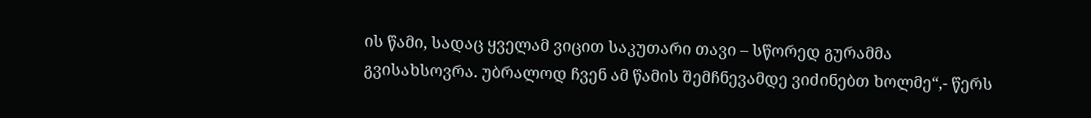ის წამი, სადაც ყველამ ვიცით საკუთარი თავი – სწორედ გურამმა გვისახსოვრა. უბრალოდ ჩვენ ამ წამის შემჩნევამდე ვიძინებთ ხოლმე“,- წერს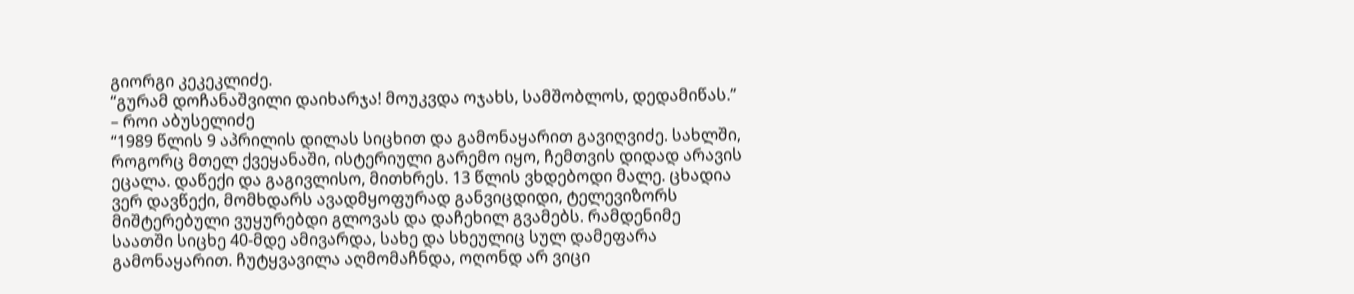გიორგი კეკეკლიძე.
“გურამ დოჩანაშვილი დაიხარჯა! მოუკვდა ოჯახს, სამშობლოს, დედამიწას.” – როი აბუსელიძე
“1989 წლის 9 აპრილის დილას სიცხით და გამონაყარით გავიღვიძე. სახლში, როგორც მთელ ქვეყანაში, ისტერიული გარემო იყო, ჩემთვის დიდად არავის ეცალა. დაწექი და გაგივლისო, მითხრეს. 13 წლის ვხდებოდი მალე. ცხადია ვერ დავწექი, მომხდარს ავადმყოფურად განვიცდიდი, ტელევიზორს მიშტერებული ვუყურებდი გლოვას და დაჩეხილ გვამებს. რამდენიმე საათში სიცხე 40-მდე ამივარდა, სახე და სხეულიც სულ დამეფარა გამონაყარით. ჩუტყვავილა აღმომაჩნდა, ოღონდ არ ვიცი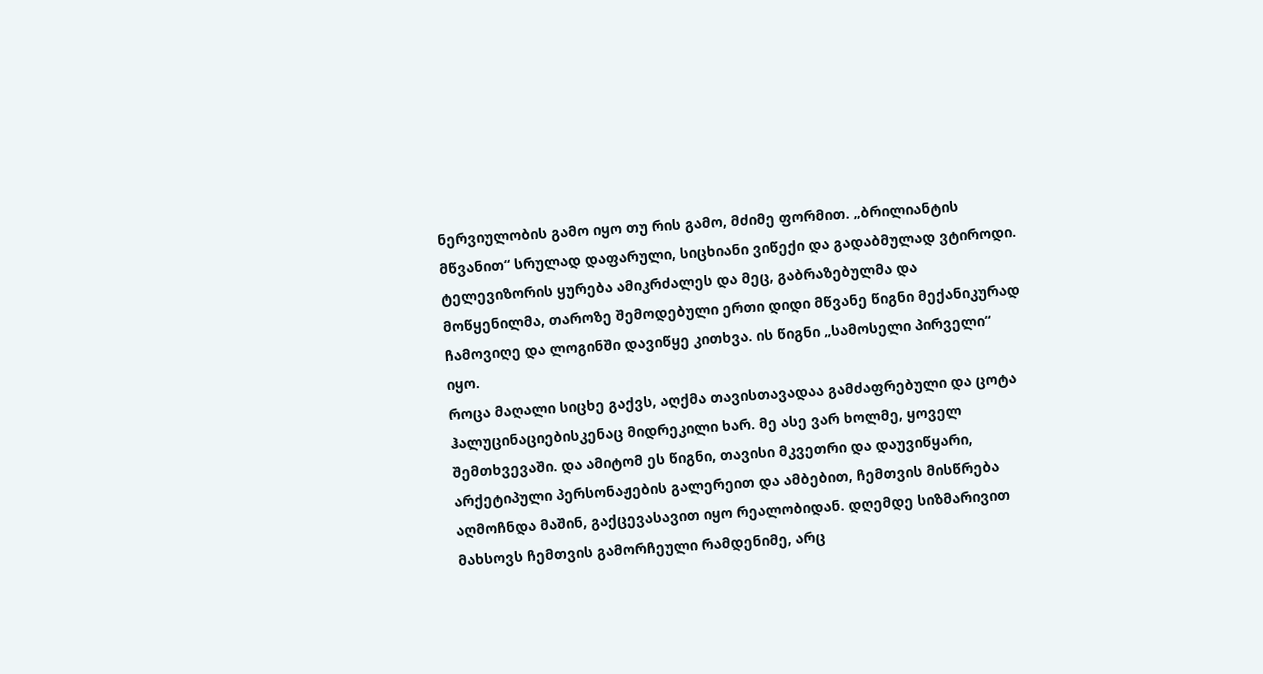ნერვიულობის გამო იყო თუ რის გამო, მძიმე ფორმით. „ბრილიანტის მწვანით“ სრულად დაფარული, სიცხიანი ვიწექი და გადაბმულად ვტიროდი. ტელევიზორის ყურება ამიკრძალეს და მეც, გაბრაზებულმა და მოწყენილმა, თაროზე შემოდებული ერთი დიდი მწვანე წიგნი მექანიკურად ჩამოვიღე და ლოგინში დავიწყე კითხვა. ის წიგნი „სამოსელი პირველი“ იყო.
როცა მაღალი სიცხე გაქვს, აღქმა თავისთავადაა გამძაფრებული და ცოტა ჰალუცინაციებისკენაც მიდრეკილი ხარ. მე ასე ვარ ხოლმე, ყოველ შემთხვევაში. და ამიტომ ეს წიგნი, თავისი მკვეთრი და დაუვიწყარი, არქეტიპული პერსონაჟების გალერეით და ამბებით, ჩემთვის მისწრება აღმოჩნდა მაშინ, გაქცევასავით იყო რეალობიდან. დღემდე სიზმარივით მახსოვს ჩემთვის გამორჩეული რამდენიმე, არც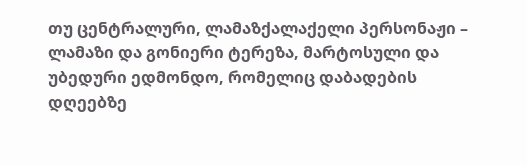თუ ცენტრალური, ლამაზქალაქელი პერსონაჟი – ლამაზი და გონიერი ტერეზა, მარტოსული და უბედური ედმონდო, რომელიც დაბადების დღეებზე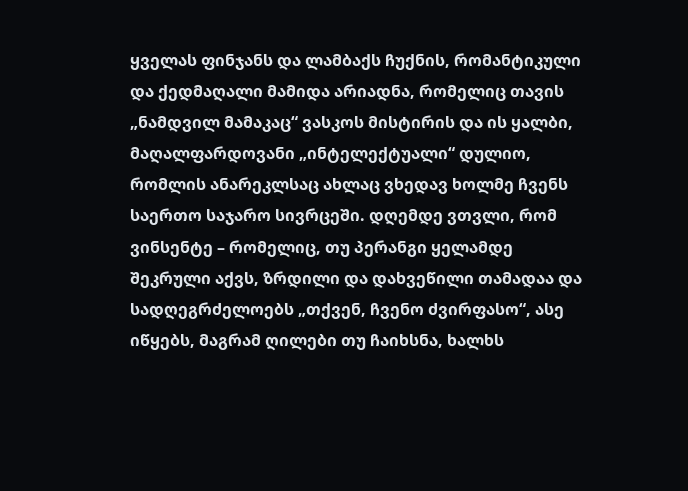ყველას ფინჯანს და ლამბაქს ჩუქნის, რომანტიკული და ქედმაღალი მამიდა არიადნა, რომელიც თავის „ნამდვილ მამაკაც“ ვასკოს მისტირის და ის ყალბი, მაღალფარდოვანი „ინტელექტუალი“ დულიო, რომლის ანარეკლსაც ახლაც ვხედავ ხოლმე ჩვენს საერთო საჯარო სივრცეში. დღემდე ვთვლი, რომ ვინსენტე – რომელიც, თუ პერანგი ყელამდე შეკრული აქვს, ზრდილი და დახვეწილი თამადაა და სადღეგრძელოებს „თქვენ, ჩვენო ძვირფასო“, ასე იწყებს, მაგრამ ღილები თუ ჩაიხსნა, ხალხს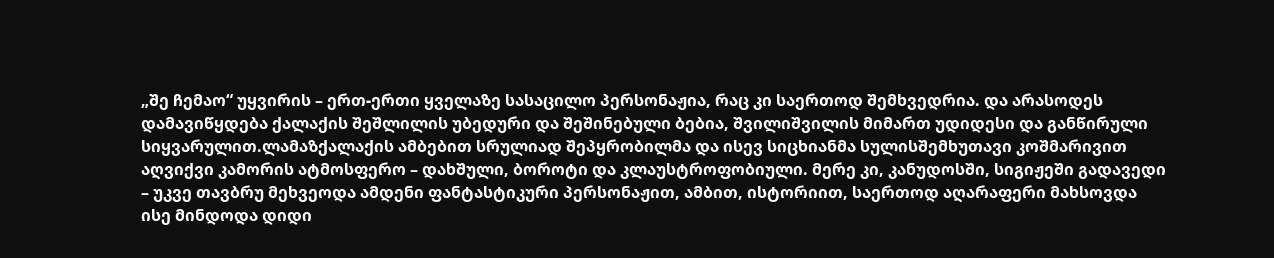„შე ჩემაო“ უყვირის – ერთ-ერთი ყველაზე სასაცილო პერსონაჟია, რაც კი საერთოდ შემხვედრია. და არასოდეს დამავიწყდება ქალაქის შეშლილის უბედური და შეშინებული ბებია, შვილიშვილის მიმართ უდიდესი და განწირული სიყვარულით.ლამაზქალაქის ამბებით სრულიად შეპყრობილმა და ისევ სიცხიანმა სულისშემხუთავი კოშმარივით აღვიქვი კამორის ატმოსფერო – დახშული, ბოროტი და კლაუსტროფობიული. მერე კი, კანუდოსში, სიგიჟეში გადავედი – უკვე თავბრუ მეხვეოდა ამდენი ფანტასტიკური პერსონაჟით, ამბით, ისტორიით, საერთოდ აღარაფერი მახსოვდა ისე მინდოდა დიდი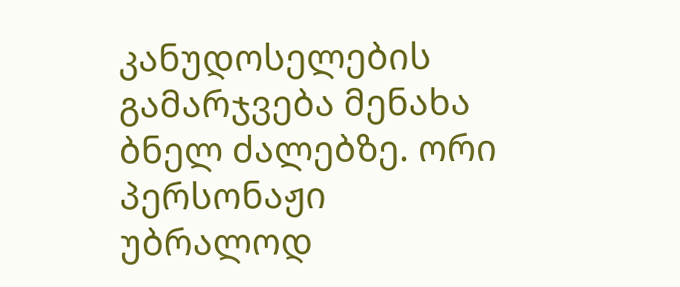კანუდოსელების გამარჯვება მენახა ბნელ ძალებზე. ორი პერსონაჟი უბრალოდ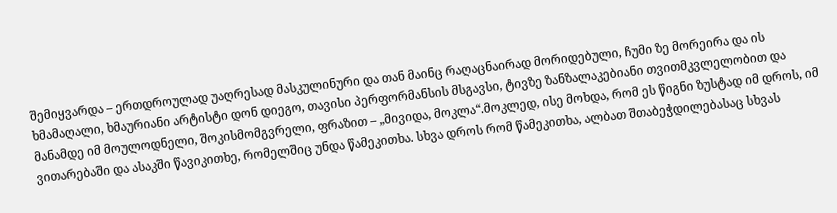შემიყვარდა – ერთდროულად უაღრესად მასკულინური და თან მაინც რაღაცნაირად მორიდებული, ჩუმი ზე მორეირა და ის ხმამაღალი, ხმაურიანი არტისტი დონ დიეგო, თავისი პერფორმანსის მსგავსი, ტივზე ზანზალაკებიანი თვითმკვლელობით და მანამდე იმ მოულოდნელი, შოკისმომგვრელი, ფრაზით – „მივიდა, მოკლა“.მოკლედ, ისე მოხდა, რომ ეს წიგნი ზუსტად იმ დროს, იმ ვითარებაში და ასაკში წავიკითხე, რომელშიც უნდა წამეკითხა. სხვა დროს რომ წამეკითხა, ალბათ შთაბეჭდილებასაც სხვას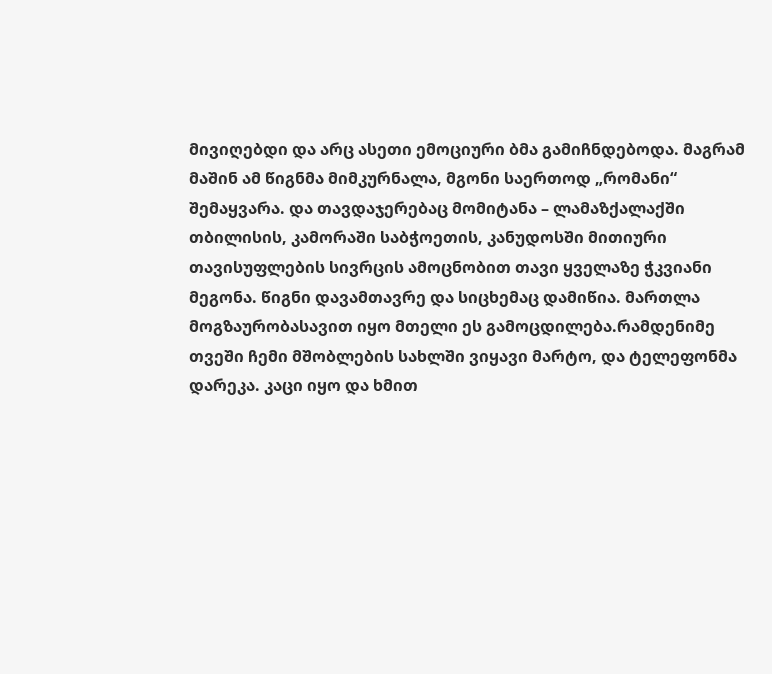მივიღებდი და არც ასეთი ემოციური ბმა გამიჩნდებოდა. მაგრამ მაშინ ამ წიგნმა მიმკურნალა, მგონი საერთოდ „რომანი“ შემაყვარა. და თავდაჯერებაც მომიტანა – ლამაზქალაქში თბილისის, კამორაში საბჭოეთის, კანუდოსში მითიური თავისუფლების სივრცის ამოცნობით თავი ყველაზე ჭკვიანი მეგონა. წიგნი დავამთავრე და სიცხემაც დამიწია. მართლა მოგზაურობასავით იყო მთელი ეს გამოცდილება.რამდენიმე თვეში ჩემი მშობლების სახლში ვიყავი მარტო, და ტელეფონმა დარეკა. კაცი იყო და ხმით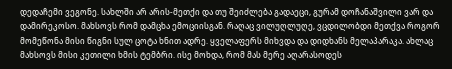დედაჩემი ვეგონე. სახლში არ არის-მეთქი და თუ შეიძლება გადაეცი, გურამ დოჩანაშვილი ვარ და დამირეკოსო. მახსოვს რომ დამცხა ემოციისგან. რაღაც ვილუღლუღე, ვცდილობდი მეთქვა როგორ მომეწონა მისი წიგნი სულ ცოტა ხნით ადრე. ყველაფერს მიხვდა და დიდხანს მელაპარაკა. ახლაც მახსოვს მისი კეთილი ხმის ტემბრი. ისე მოხდა, რომ მას მერე აღარასოდეს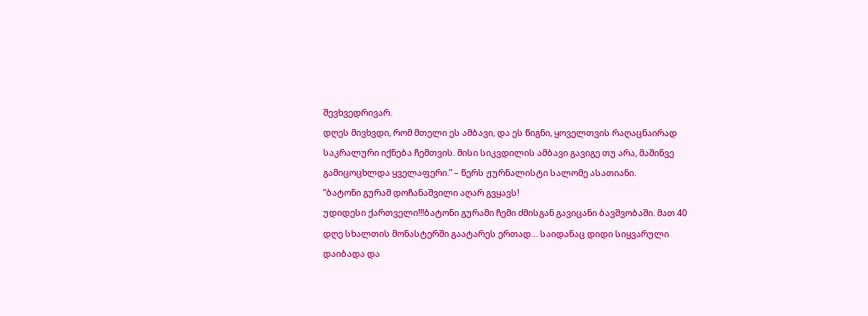შევხვედრივარ.
დღეს მივხვდი, რომ მთელი ეს ამბავი, და ეს წიგნი, ყოველთვის რაღაცნაირად საკრალური იქნება ჩემთვის. მისი სიკვდილის ამბავი გავიგე თუ არა, მაშინვე გამიცოცხლდა ყველაფერი.” – წერს ჟურნალისტი სალომე ასათიანი.
“ბატონი გურამ დოჩანაშვილი აღარ გვყავს!
უდიდესი ქართველი!!!ბატონი გურამი ჩემი ძმისგან გავიცანი ბავშვობაში. მათ 40 დღე სხალთის მონასტერში გაატარეს ერთად… საიდანაც დიდი სიყვარული დაიბადა და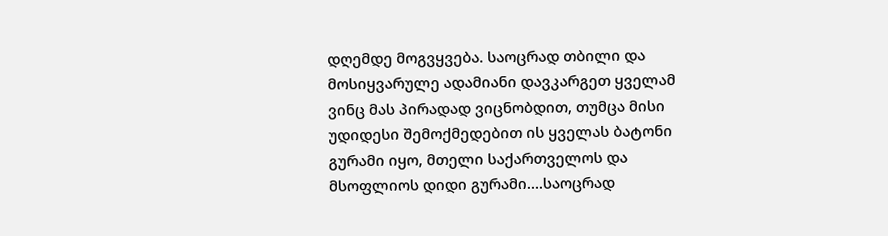დღემდე მოგვყვება. საოცრად თბილი და მოსიყვარულე ადამიანი დავკარგეთ ყველამ ვინც მას პირადად ვიცნობდით, თუმცა მისი უდიდესი შემოქმედებით ის ყველას ბატონი გურამი იყო, მთელი საქართველოს და მსოფლიოს დიდი გურამი….საოცრად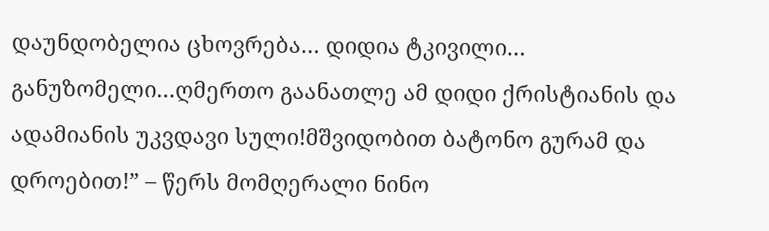დაუნდობელია ცხოვრება… დიდია ტკივილი… განუზომელი…ღმერთო გაანათლე ამ დიდი ქრისტიანის და ადამიანის უკვდავი სული!მშვიდობით ბატონო გურამ და დროებით!” – წერს მომღერალი ნინო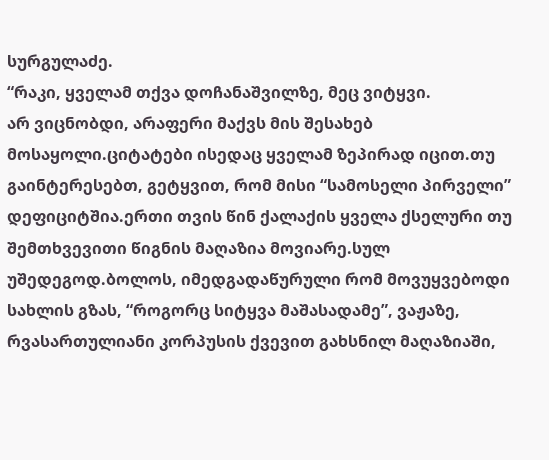სურგულაძე.
“რაკი, ყველამ თქვა დოჩანაშვილზე, მეც ვიტყვი.
არ ვიცნობდი, არაფერი მაქვს მის შესახებ მოსაყოლი.ციტატები ისედაც ყველამ ზეპირად იცით.თუ გაინტერესებთ, გეტყვით, რომ მისი “სამოსელი პირველი” დეფიციტშია.ერთი თვის წინ ქალაქის ყველა ქსელური თუ შემთხვევითი წიგნის მაღაზია მოვიარე.სულ უშედეგოდ.ბოლოს, იმედგადაწურული რომ მოვუყვებოდი სახლის გზას, “როგორც სიტყვა მაშასადამე”, ვაჟაზე, რვასართულიანი კორპუსის ქვევით გახსნილ მაღაზიაში,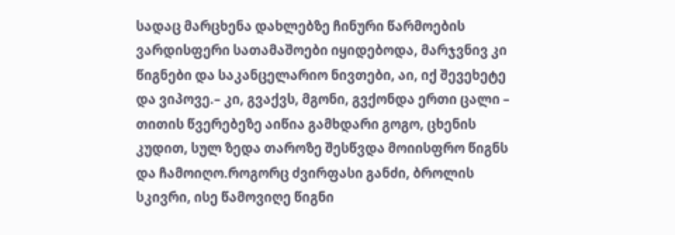სადაც მარცხენა დახლებზე ჩინური წარმოების ვარდისფერი სათამაშოები იყიდებოდა, მარჯვნივ კი წიგნები და საკანცელარიო ნივთები, აი, იქ შევეხეტე და ვიპოვე.– კი, გვაქვს, მგონი, გვქონდა ერთი ცალი – თითის წვერებეზე აიწია გამხდარი გოგო, ცხენის კუდით, სულ ზედა თაროზე შესწვდა მოიისფრო წიგნს და ჩამოიღო.როგორც ძვირფასი განძი, ბროლის სკივრი, ისე წამოვიღე წიგნი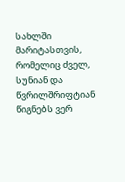სახლში მარიტასთვის, რომელიც ძველ, სუნიან და წვრილშრიფტიან წიგნებს ვერ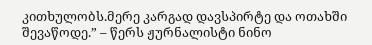კითხულობს.მერე კარგად დავსპირტე და ოთახში შევაწოდე.” – წერს ჟურნალისტი ნინო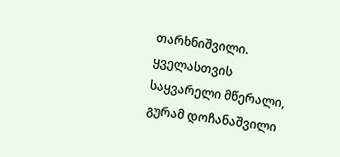თარხნიშვილი.
ყველასთვის საყვარელი მწერალი, გურამ დოჩანაშვილი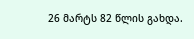26 მარტს 82 წლის გახდა.